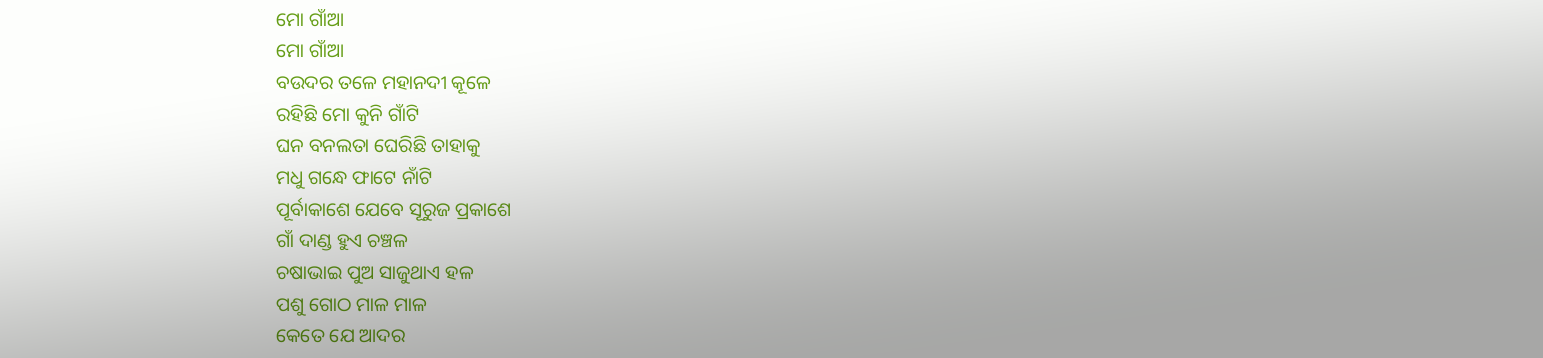ମୋ ଗାଁଆ
ମୋ ଗାଁଆ
ବଉଦର ତଳେ ମହାନଦୀ କୂଳେ
ରହିଛି ମୋ କୁନି ଗାଁଟି
ଘନ ବନଲତା ଘେରିଛି ତାହାକୁ
ମଧୁ ଗନ୍ଧେ ଫାଟେ ନାଁଟି
ପୂର୍ବାକାଶେ ଯେବେ ସୂରୁଜ ପ୍ରକାଶେ
ଗାଁ ଦାଣ୍ଡ ହୁଏ ଚଞ୍ଚଳ
ଚଷାଭାଇ ପୁଅ ସାଜୁଥାଏ ହଳ
ପଶୁ ଗୋଠ ମାଳ ମାଳ
କେତେ ଯେ ଆଦର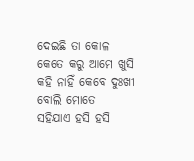ଦେଇଛି ତା କୋଳ
କେତେ କରୁ ଆମେ ଖୁସି
କହି ନାହିଁ କେବେ ଦୁଃଖୀ ବୋଲି ମୋତେ
ସହିଯାଏ ହସି ହସି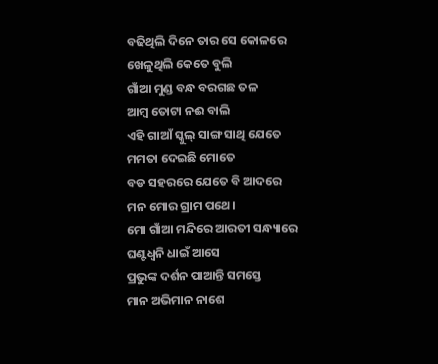ବଢିଥିଲି ଦିନେ ତାର ସେ କୋଳରେ
ଖେଳୁଥିଲି କେତେ ବୁଲି
ଗାଁଆ ମୁଣ୍ଡ ବନ୍ଧ ବରଗଛ ତଳ
ଆମ୍ବ ତୋଟା ନଈ ବାଲି
ଏହି ଗାଆଁ ସ୍କୁଲ୍ ସାଙ୍ଗ ସାଥି ଯେତେ
ମମତା ଦେଇଛି ମୋତେ
ବଡ ସହରରେ ଯେତେ ବି ଆଦରେ
ମନ ମୋର ଗ୍ରାମ ପଥେ।
ମୋ ଗାଁଆ ମନ୍ଦିରେ ଆରତୀ ସନ୍ଧ୍ୟାରେ
ଘଣ୍ଟଧ୍ଵନି ଧାଇଁ ଆସେ
ପ୍ରଭୁଙ୍କ ଦର୍ଶନ ପାଆନ୍ତି ସମସ୍ତେ
ମାନ ଅଭିମାନ ନାଶେ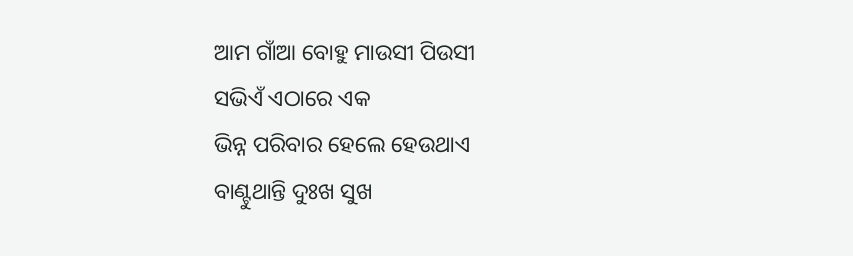ଆମ ଗାଁଆ ବୋହୁ ମାଉସୀ ପିଉସୀ
ସଭିଏଁ ଏଠାରେ ଏକ
ଭିନ୍ନ ପରିବାର ହେଲେ ହେଉଥାଏ
ବାଣ୍ଟୁଥାନ୍ତି ଦୁଃଖ ସୁଖ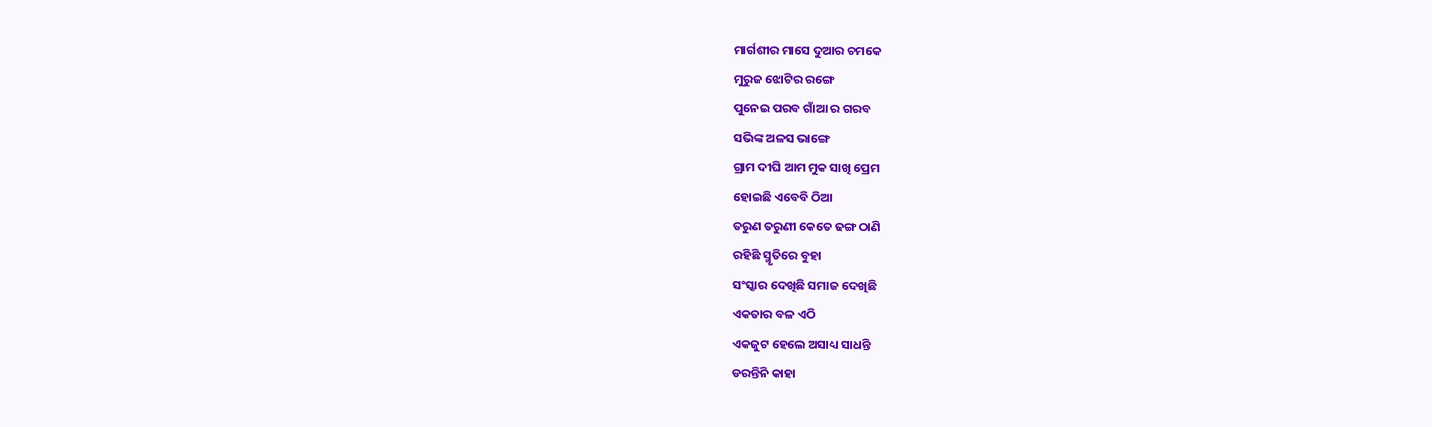ମାର୍ଗଶୀର ମାସେ ଦୁଆର ଚମକେ
ମୁରୁଜ ଝୋଟିର ରଙ୍ଗେ
ପୁନେଇ ପରବ ଗାଁଆ ର ଗରବ
ସଭିଙ୍କ ଅଳସ ଭାଙ୍ଗେ
ଗ୍ରାମ ଦୀଘି ଆମ ମୁକ ସାଖି ପ୍ରେମ
ହୋଇଛି ଏବେବି ଠିଆ
ତରୁଣ ତରୁଣୀ କେତେ ଢଙ୍ଗ ଠାଣି
ରହିଛି ସ୍ମୃତିରେ ବୁହା
ସଂସ୍କାର ଦେଖିଛି ସମାଜ ଦେଖିଛି
ଏକତାର ବଳ ଏଠି
ଏକଜୁଟ ହେଲେ ଅସାଧ୍ୟ ସାଧନ୍ତି
ଡରନ୍ତିନି କାହା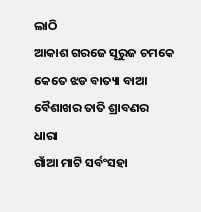ଲାଠି
ଆକାଶ ଗରଜେ ସୂରୁଜ ଚମକେ
କେତେ ଝଡ ବାତ୍ୟା ବାଆ
ବୈଶାଖର ତାତି ଶ୍ରାବଣର ଧାରା
ଗାଁଆ ମାଟି ସର୍ବଂସହା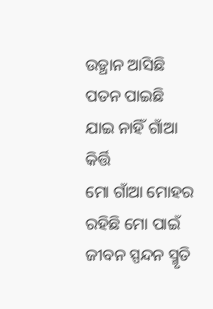ଉତ୍ଥାନ ଆସିଛି ପତନ ପାଇଛି
ଯାଇ ନାହିଁ ଗାଁଆ କିର୍ତ୍ତି
ମୋ ଗାଁଆ ମୋହର ରହିଛି ମୋ ପାଇଁ
ଜୀବନ ସ୍ପନ୍ଦନ ସ୍ମୃତି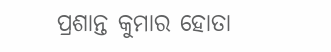ପ୍ରଶାନ୍ତ କୁମାର ହୋତା